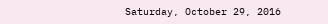Saturday, October 29, 2016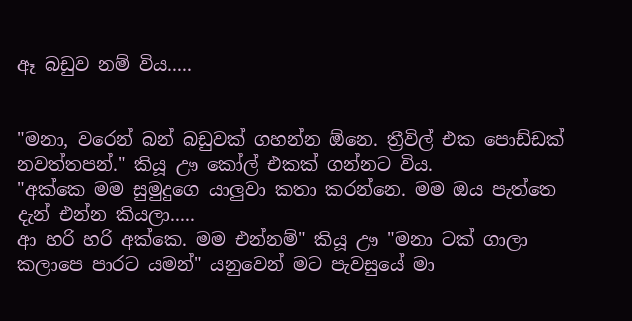ඈ බඩුව නම් විය.....


"මනා, වරෙන් බන් බඩුවක් ගහන්න ඕනෙ. ත්‍රීවිල් එක පොඩ්ඩක් නවත්තපන්." කියූ ඌ කෝල් එකක් ගන්නට විය.
"අක්කෙ මම සුමුදුගෙ යාලුවා කතා කරන්නෙ. මම ඔය පැත්තෙ දැන් එන්න කියලා.....
ආ හරි හරි අක්කෙ. මම එන්නම්" කියූ ඌ "මනා ටක් ගාලා කලාපෙ පාරට යමන්" යනුවෙන් මට පැවසුයේ මා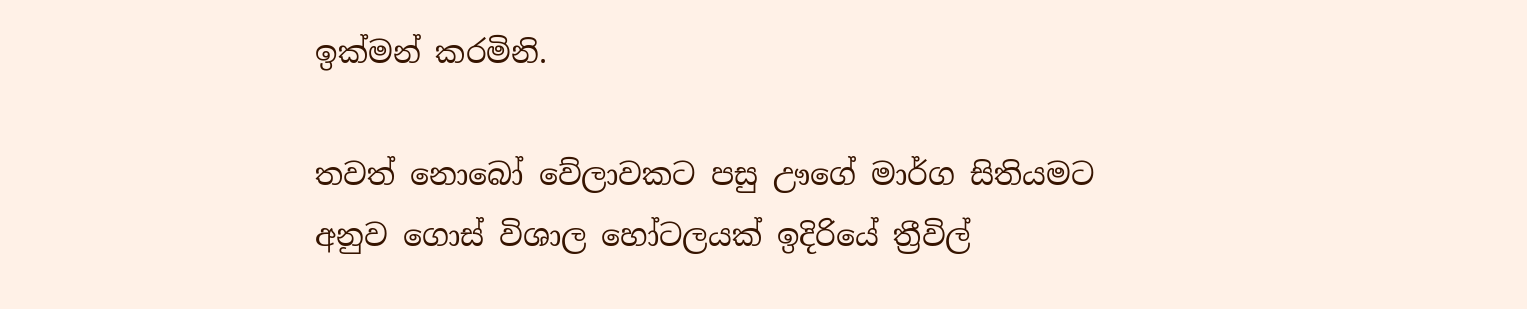ඉක්මන් කරමිනි.

තවත් නොබෝ වේලාවකට පසු ඌගේ මාර්ග සිතියමට අනුව ගොස් විශාල හෝටලයක් ඉදිරියේ ත්‍රීවිල්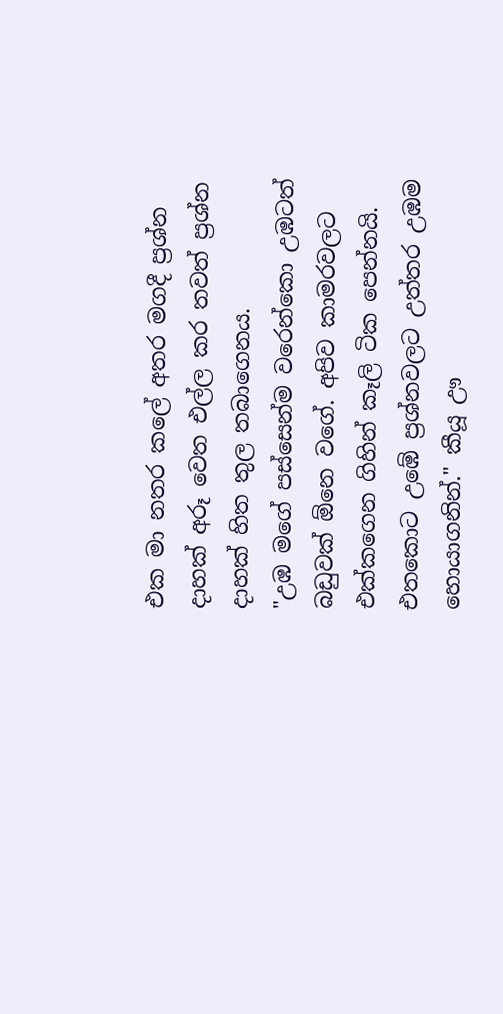එක මා නතර කලේ අතර මගදී ප්‍රශ්න දාහක් අරූ වෙත එල්ල කර තවත් ප්‍රශ්න දාහක් හිත තුල තබාගෙනය.
"උඹ මගේ පස්සෙන්ම වරෙන්කො උඹටත් බඩුවක් ඕනෙ වගේ. අපිව කාමරවලට එක්කගෙන ගිහින් කෑලි ටික පෙන්නයි. එතකොට උඹේ ප්‍රශ්නවලට උත්තර උඹම හොයාගනින්." කීයූ ඌ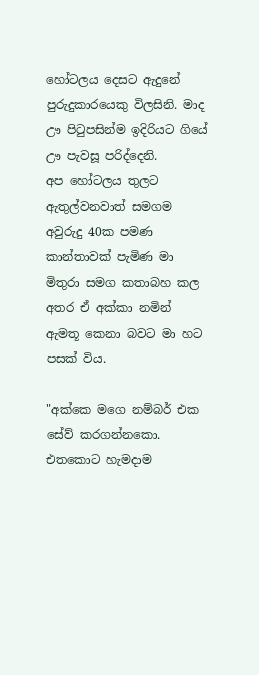හෝටලය දෙසට ඇදුනේ පුරුදුකාරයෙකු විලසිනි. මාද ඌ පිටුපසින්ම ඉදිරියට ගියේ ඌ පැවසූ පරිද්දෙනි.
අප හෝටලය තුලට ඇතුල්වනවාත් සමගම අවුරුදු 40ක පමණ කාන්තාවක් පැමිණ මා මිතුරා සමග කතාබහ කල අතර ඒ අක්කා නමින් ඇමතූ කෙනා බවට මා හට පසක් විය.

"අක්කෙ මගෙ නම්බර් එක සේව් කරගන්නකො. එතකොට හැමදාම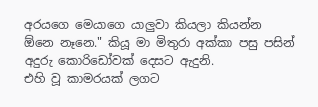අරයගෙ මෙයාගෙ යාලුවා කියලා කියන්න ඕනෙ නෑනෙ." කියූ මා මිතුරා අක්කා පසු පසින් අදුරු කොරිඩෝවක් දෙසට ඇදුනි.
එහි වූ කාමරයක් ලගට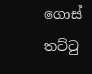ගොස් තට්ටු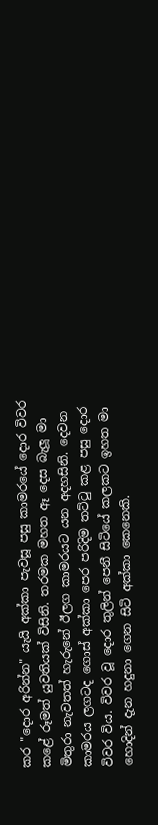කර "දොර අරින්න" යැයි අක්කා පැවසූ පසු කාමරයේ දොර විවර කළේ රූමත් යුවතියක් විසිනි. තරමක මහත ඈ දෙස බැලූ මා මිතුරා නැවතත් හැරුනේ ඊලග කාමරයට යන අදහසිනි. දෙවන කාමරය ලගටද ගොස් අක්කා පෙර පරිදිම තට්ටු කළ පසු දොර විවර විය. විවර වූ දොර තුලින් පෙනී සිටියේ කලකට ඉහත මා හොදින් දැන හදුනා ගෙන සිටි අක්කා කෙනෙකි.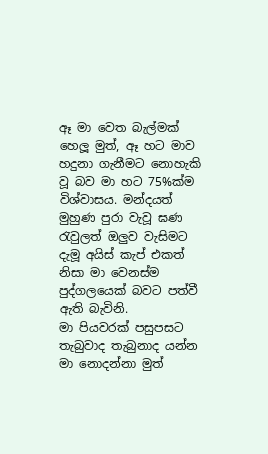ඈ මා වෙත බැල්මක් හෙලූ මුත්, ඈ හට මාව හදුනා ගැනීමට නොහැකි වූ බව මා හට 75%ක්ම විශ්වාසය. මන්දයත් මුහුණ පුරා වැවූ ඝණ රැවුලත් ඔලුව වැසිමට දැමූ අයිස් කැප් එකත් නිසා මා වෙනස්ම පුද්ගලයෙක් බවට පත්වී ඇති බැවිනි.
මා පියවරක් පසුපසට තැබුවාද තැබුනාද යන්න මා නොදන්නා මුත්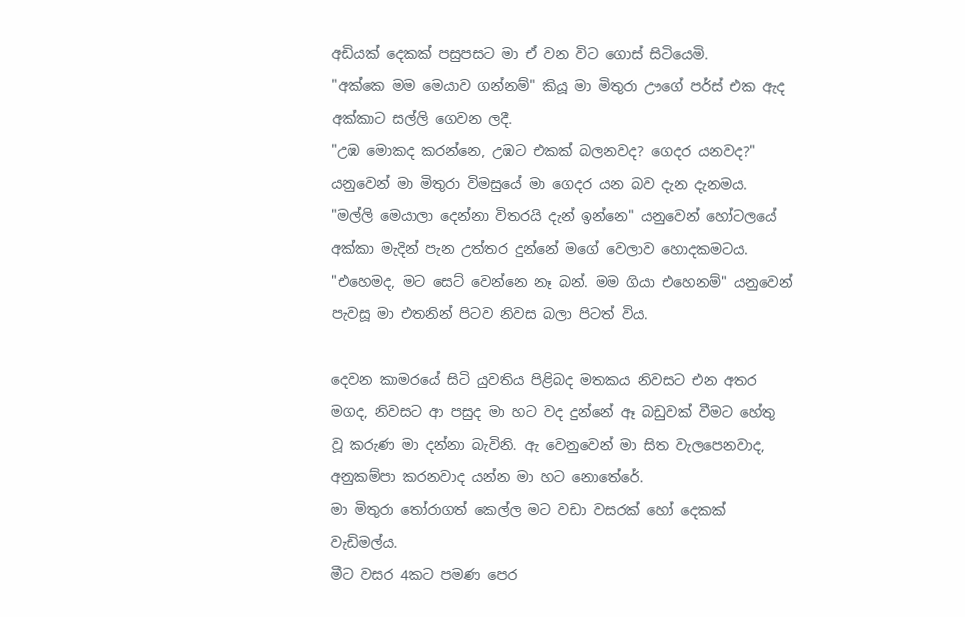අඩියක් දෙකක් පසුපසට මා ඒ වන විට ගොස් සිටියෙමි.
"අක්කෙ මම මෙයාව ගන්නම්" කියූ මා මිතුරා ඌගේ පර්ස් එක ඇද අක්කාට සල්ලි ගෙවන ලදී.
"උඹ මොකද කරන්නෙ, උඹට එකක් බලනවද? ගෙදර යනවද?" යනුවෙන් මා මිතුරා විමසුයේ මා ගෙදර යන බව දැන දැනමය.
"මල්ලි මෙයාලා දෙන්නා විතරයි දැන් ඉන්නෙ" යනුවෙන් හෝටලයේ අක්කා මැදින් පැන උත්තර දුන්නේ මගේ වෙලාව හොදකමටය.
"එහෙමද, මට සෙට් වෙන්නෙ නෑ බන්. මම ගියා එහෙනම්" යනුවෙන් පැවසූ මා එතනින් පිටව නිවස බලා පිටත් විය.

දෙවන කාමරයේ සිටි යුවතිය පිළිබද මතකය නිවසට එන අතර මගද, නිවසට ආ පසුද මා හට වද දුන්නේ ඈ බඩුවක් වීමට හේතු වූ කරුණ මා දන්නා බැවිනි. ඇ වෙනුවෙන් මා සිත වැලපෙනවාද, අනුකම්පා කරනවාද යන්න මා හට නොතේරේ.
මා මිතුරා තෝරාගත් කෙල්ල මට වඩා වසරක් හෝ දෙකක් වැඩිමල්ය.
මීට වසර 4කට පමණ පෙර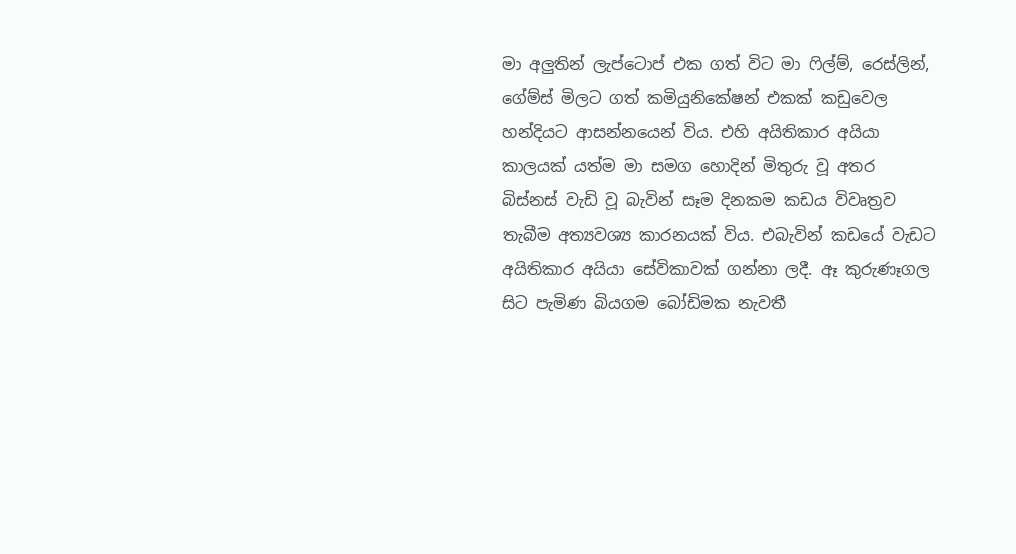මා අලුතින් ලැප්ටොප් එක ගත් විට මා ෆිල්ම්, රෙස්ලින්, ගේම්ස් මිලට ගත් කමියුනිකේෂන් එකක් කඩුවෙල හන්දියට ආසන්නයෙන් විය. එහි අයිතිකාර අයියා කාලයක් යත්ම මා සමග හොදින් මිතුරු වූ අතර බිස්නස් වැඩි වූ බැවින් සෑම දිනකම කඩය විවෘත්‍රව තැබීම අත්‍යවශ්‍ය කාරනයක් විය. එබැවින් කඩයේ වැඩට අයිතිකාර අයියා සේවිකාවක් ගන්නා ලදී. ඈ කුරුණෑගල සිට පැමිණ බියගම බෝඩිමක නැවතී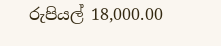රුපියල් 18,000.00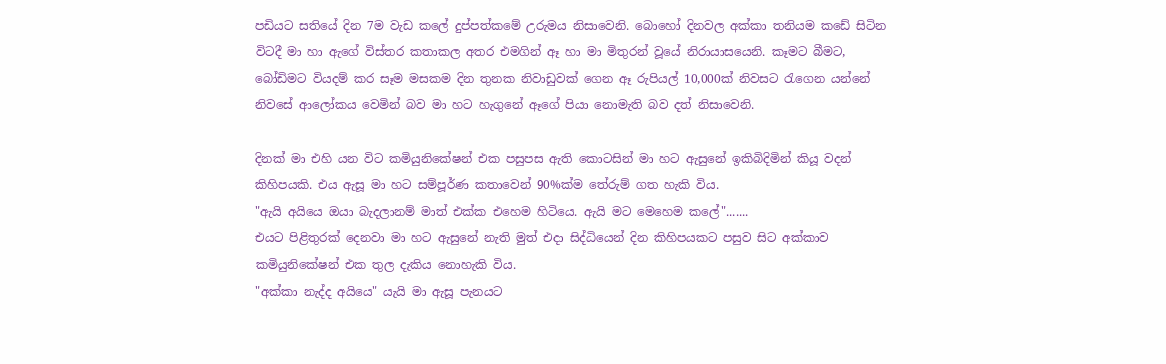පඩියට සතියේ දින 7ම වැඩ කලේ දුප්පත්කමේ උරුමය නිසාවෙනි. බොහෝ දිනවල අක්කා තනියම කඩේ සිටින විටදී මා හා ඇගේ විස්තර කතාකල අතර එමගින් ඈ හා මා මිතුරන් වූයේ නිරායාසයෙනි. කෑමට බීමට, බෝඩිමට වියදම් කර සෑම මසකම දින තුනක නිවාඩුවක් ගෙන ඈ රුපියල් 10,000ක් නිවසට රැගෙන යන්නේ නිවසේ ආලෝකය වෙමින් බව මා හට හැගුනේ ඈගේ පියා නොමැති බව දත් නිසාවෙනි.

දිනක් මා එහි යන විට කමියුනිකේෂන් එක පසුපස ඇති කොටසින් මා හට ඇසුනේ ඉකිබිදිමින් කියූ වදන් කිහිපයකි. එය ඇසූ මා හට සම්පූර්ණ කතාවෙන් 90%ක්ම තේරුම් ගත හැකි විය.
"ඇයි අයියෙ ඔයා බැදලානම් මාත් එක්ක එහෙම හිටියෙ. ඇයි මට මෙහෙම කලේ".......
එයට පිළිතුරක් දෙනවා මා හට ඇසුනේ නැති මුත් එදා සිද්ධියෙන් දින කිහිපයකට පසුව සිට අක්කාව කමියුනිකේෂන් එක තුල දැකිය නොහැකි විය.
"අක්කා නැද්ද අයියෙ" යැයි මා ඇසූ පැනයට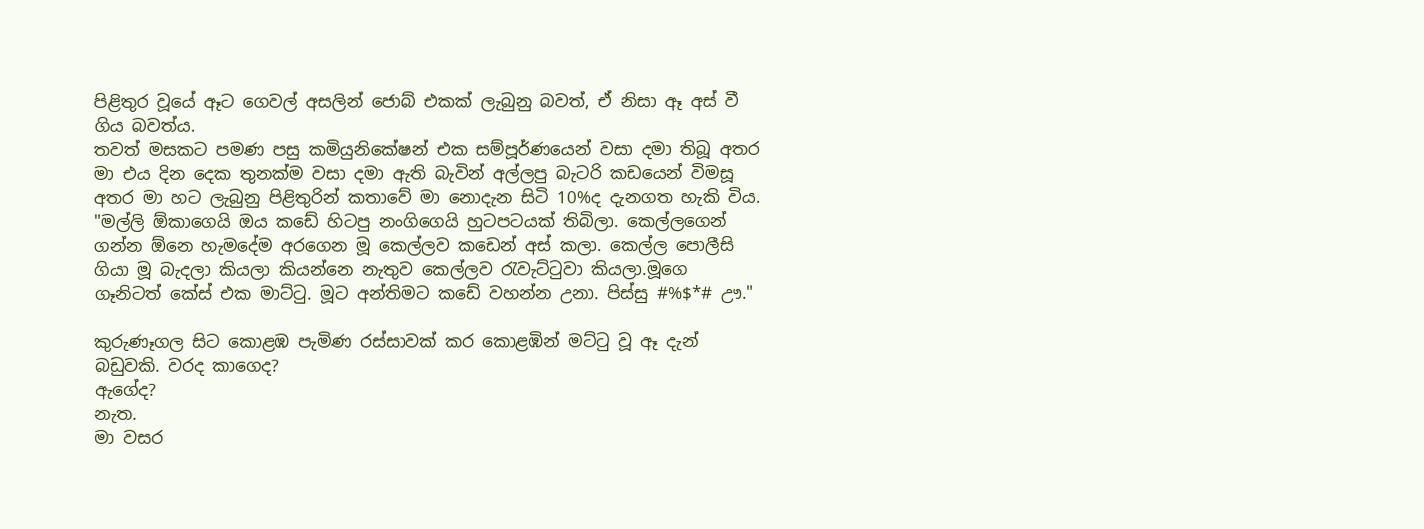පිළිතුර වූයේ ඈට ගෙවල් අසලින් ජොබ් එකක් ලැබුනු බවත්, ඒ නිසා ඈ අස් වී ගිය බවත්ය.
තවත් මසකට පමණ පසු කමියුනිකේෂන් එක සම්පූර්ණයෙන් වසා දමා තිබූ අතර මා එය දින දෙක තුනක්ම වසා දමා ඇති බැවින් අල්ලපු බැටරි කඩයෙන් විමසූ අතර මා හට ලැබුනු පිළිතුරින් කතාවේ මා නොදැන සිටි 10%ද දැනගත හැකි විය.
"මල්ලි ඕකාගෙයි ඔය කඩේ හිටපු නංගිගෙයි හුටපටයක් තිබිලා. කෙල්ලගෙන් ගන්න ඕනෙ හැමදේම අරගෙන මූ කෙල්ලව කඩෙන් අස් කලා. කෙල්ල පොලීසි ගියා මූ බැදලා කියලා කියන්නෙ නැතුව කෙල්ලව රැවැට්ටුවා කියලා.මූගෙ ගෑනිටත් කේස් එක මාට්ටු. මූට අන්තිමට කඩේ වහන්න උනා. පිස්සු #%$*# ඌ."

කුරුණෑගල සිට කොළඹ පැමිණ රස්සාවක් කර කොළඹින් මට්ටු වූ ඈ දැන් බඩුවකි. වරද කාගෙද?
ඇගේද?
නැත.
මා වසර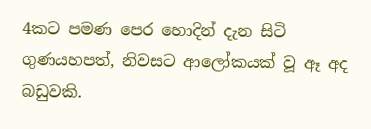4කට පමණ පෙර හොදින් දැන සිටි ගුණයහපත්, නිවසට ආලෝකයක් වූ ඈ අද බඩුවකි.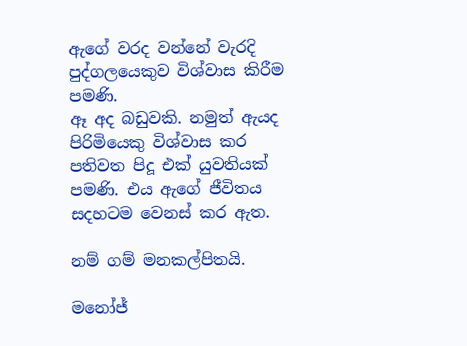ඇගේ වරද වන්නේ වැරදි පුද්ගලයෙකුව විශ්වාස කිරීම පමණි.
ඈ අද බඩුවකි. නමුත් ඇයද පිරිමියෙකු විශ්වාස කර පතිවත පිදූ එක් යුවතියක් පමණි. එය ඇගේ ජීවිතය සදහටම වෙනස් කර ඇත.

නම් ගම් මනකල්පිතයි.

මනෝජ්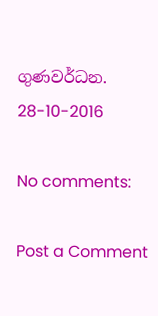ගුණවර්ධන.
28-10-2016

No comments:

Post a Comment